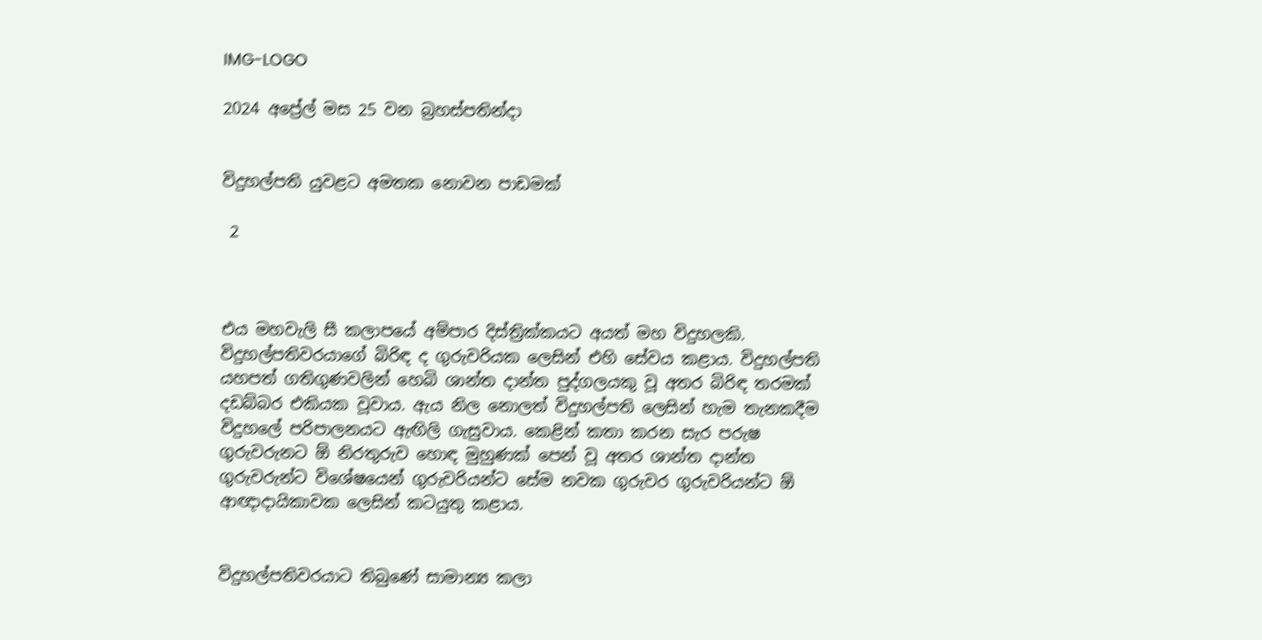IMG-LOGO

2024 අප්‍රේල් මස 25 වන බ්‍රහස්පතින්දා


විදුහල්පති යුවළට අමතක නොවන පාඩමක්

 2



එය මහවැලි සී කලාපයේ අම්පාර දිස්ත්‍රික්කයට අයත් මහ විදුහලකි. විදුහල්පතිවරයාගේ බිරිඳ ද ගුරුවරියක ලෙසින් එහි සේවය කළාය. විදුහල්පති යහපත් ගතිගුණවලින් හෙබි ශාන්ත දාන්ත පුද්ගලයකු වූ අතර බිරිඳ තරමක් දඩබ්බර එකියක වූවාය. ඇය නිල නොලත් විදුහල්පති ලෙසින් හැම තැනකදීම විදුහලේ පරිපාලනයට ඇඟිලි ගැසුවාය. කෙළින් කතා කරන සැර පරුෂ ගුරුවරුනට ඕ නිරතුරුව හොඳ මුහුණක් පෙන් වූ අතර ශාන්ත දාන්ත ගුරුවරුන්ට විශේෂයෙන් ගුරුවරියන්ට සේම නවක ගුරුවර ගුරුවරියන්ට ඕ ආඥාදායිකාවක ලෙසින් කටයුතු කළාය.


විදුහල්පතිවරයාට තිබුණේ සාමාන්‍ය කලා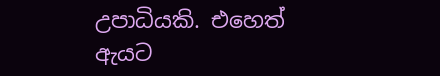උපාධියකි. එහෙත් ඇයට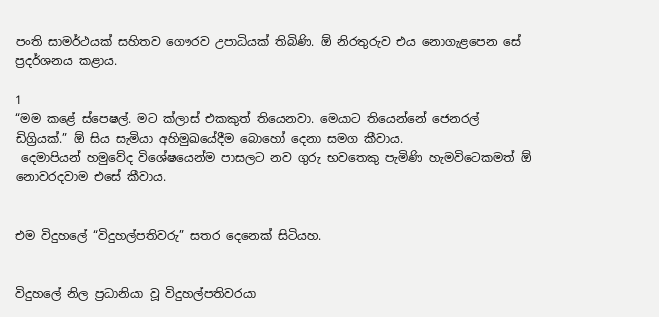පංති සාමර්ථයක් සහිතව ගෞරව උපාධියක් තිබිණි. ඕ නිරතුරුව එය නොගැළපෙන සේ ප්‍රදර්ශනය කළාය.

1
“මම කළේ ස්පෙෂල්. මට ක්ලාස් එකකුත් තියෙනවා. මෙයාට තියෙන්නේ ජෙනරල් ඩිග්‍රියක්.” ඕ සිය සැමියා අහිමුඛයේදීම බොහෝ දෙනා සමග කීවාය.
 දෙමාපියන් හමුවේද විශේෂයෙන්ම පාසලට නව ගුරු භවතෙකු පැමිණි හැමවිටෙකමත් ඕ නොවරදවාම එසේ කීවාය.


එම විදුහලේ “විදුහල්පතිවරු” සතර දෙනෙක් සිටියහ.


විදුහලේ නිල ප්‍රධානියා වූ විදුහල්පතිවරයා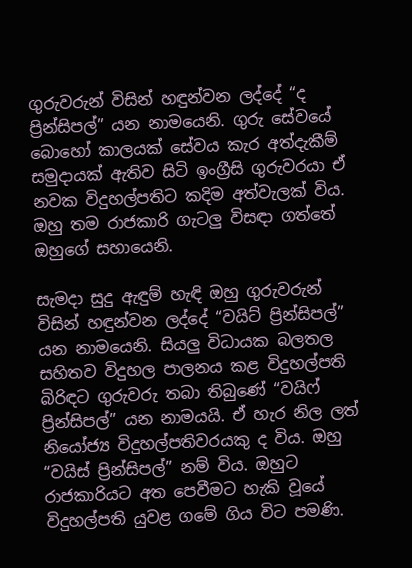ගුරුවරුන් විසින් හඳුන්වන ලද්දේ “ද ප්‍රින්සිපල්” යන නාමයෙනි. ගුරු සේවයේ බොහෝ කාලයක් සේවය කැර අත්දැකීම් සමුදායක් ඇතිව සිටි ඉංග්‍රීසි ගුරුවරයා ඒ නවක විදුහල්පතිට කදිම අත්වැලක් විය. ඔහු තම රාජකාරි ගැටලු විසඳා ගත්තේ ඔහුගේ සහායෙනි.

සැමදා සුදු ඇඳුම් හැඳි ඔහු ගුරුවරුන් විසින් හඳුන්වන ලද්දේ “වයිට් ප්‍රින්සිපල්” යන නාමයෙනි. සියලු විධායක බලතල සහිතව විදුහල පාලනය කළ විදුහල්පති බිරිඳට ගුරුවරු තබා තිබුණේ “වයිෆ් ප්‍රින්සිපල්” යන නාමයයි. ඒ හැර නිල ලත් නියෝජ්‍ය විදුහල්පතිවරයකු ද විය. ඔහු “වයිස් ප්‍රින්සිපල්” නම් විය. ඔහුට රාජකාරියට අත පෙවීමට හැකි වූයේ විදුහල්පති යුවළ ගමේ ගිය විට පමණි.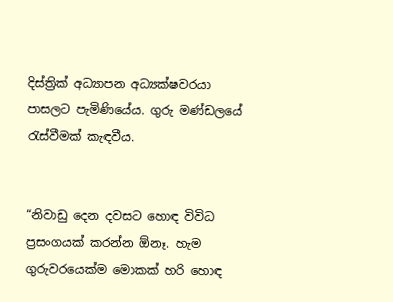දිස්ත්‍රික් අධ්‍යාපන අධ්‍යක්ෂවරයා පාසලට පැමිණියේය. ගුරු මණ්ඩලයේ රැස්වීමක් කැඳවීය.


“නිවාඩු දෙන දවසට හොඳ විවිධ ප්‍රසංගයක් කරන්න ඕනෑ. හැම ගුරුවරයෙක්ම මොකක් හරි හොඳ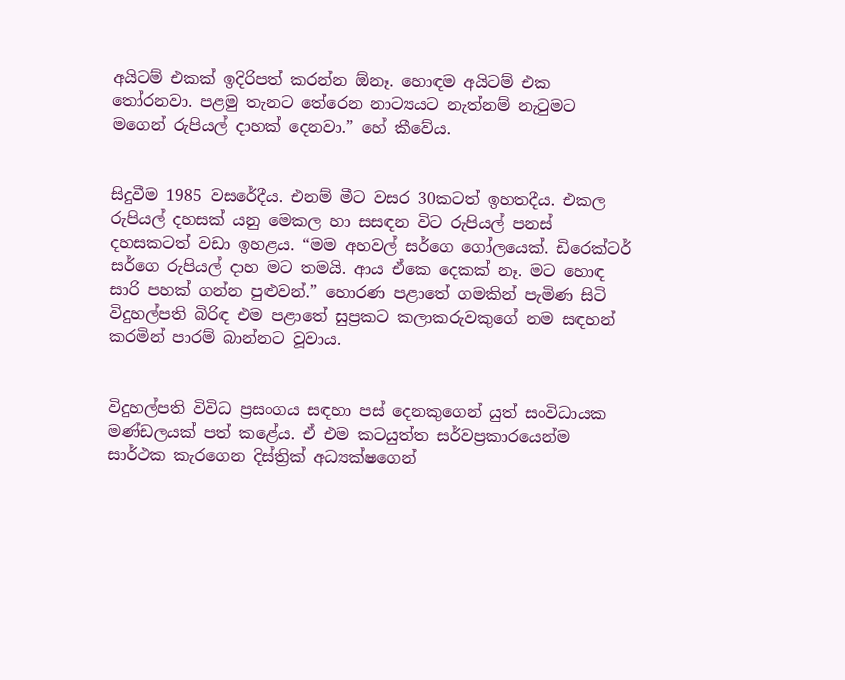අයිටම් එකක් ඉදිරිපත් කරන්න ඕනෑ. හොඳම අයිටම් එක තෝරනවා. පළමු තැනට තේරෙන නාට්‍යයට නැත්නම් නැටුමට මගෙන් රුපියල් දාහක් දෙනවා.” හේ කීවේය.


සිදුවීම 1985 වසරේදීය. එනම් මීට වසර 30කටත් ඉහතදීය. එකල රුපියල් දහසක් යනු මෙකල හා සසඳන විට රුපියල් පනස් දහසකටත් වඩා ඉහළය. “මම අහවල් සර්ගෙ ගෝලයෙක්. ඩිරෙක්ටර් සර්ගෙ රුපියල් දාහ මට තමයි. ආය ඒකෙ දෙකක් නෑ. මට හොඳ සාරි පහක් ගන්න පුළුවන්.” හොරණ පළාතේ ගමකින් පැමිණ සිටි විදුහල්පති බිරිඳ එම පළාතේ සුප්‍රකට කලාකරුවකුගේ නම සඳහන් කරමින් පාරම් බාන්නට වූවාය.


විදුහල්පති විවිධ ප්‍රසංගය සඳහා පස් දෙනකුගෙන් යුත් සංවිධායක මණ්ඩලයක් පත් කළේය. ඒ එම කටයුත්ත සර්වප්‍රකාරයෙන්ම සාර්ථක කැරගෙන දිස්ත්‍රික් අධ්‍යක්ෂගෙන්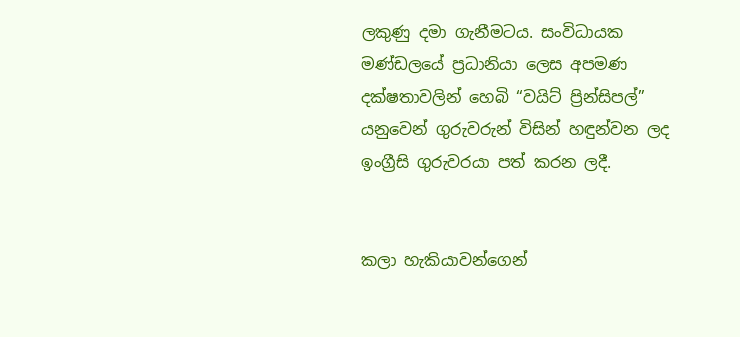ලකුණු දමා ගැනීමටය. සංවිධායක මණ්ඩලයේ ප්‍රධානියා ලෙස අපමණ දක්ෂතාවලින් හෙබි “වයිට් ප්‍රින්සිපල්” යනුවෙන් ගුරුවරුන් විසින් හඳුන්වන ලද ඉංග්‍රීසි ගුරුවරයා පත් කරන ලදී.


කලා හැකියාවන්ගෙන්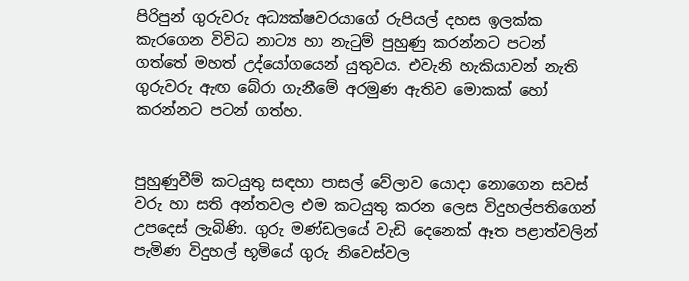පිරිපුන් ගුරුවරු අධ්‍යක්ෂවරයාගේ රුපියල් දහස ඉලක්ක කැරගෙන විවිධ නාට්‍ය හා නැටුම් පුහුණු කරන්නට පටන් ගත්තේ මහත් උද්යෝගයෙන් යුතුවය. එවැනි හැකියාවන් නැති ගුරුවරු ඇඟ බේරා ගැනීමේ අරමුණ ඇතිව මොකක් හෝ කරන්නට පටන් ගත්හ.


පුහුණුවීම් කටයුතු සඳහා පාසල් වේලාව යොදා නොගෙන සවස් වරු හා සති අන්තවල එම කටයුතු කරන ලෙස විදුහල්පතිගෙන් උපදෙස් ලැබිණි. ගුරු මණ්ඩලයේ වැඩි දෙනෙක් ඈත පළාත්වලින් පැමිණ විදුහල් භූමියේ ගුරු නිවෙස්වල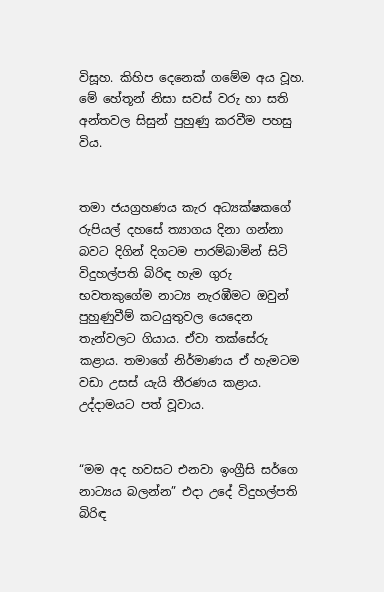විසූහ. කිහිප දෙනෙක් ගමේම අය වූහ. මේ හේතූන් නිසා සවස් වරු හා සති අන්තවල සිසුන් පුහුණු කරවීම පහසු විය.


තමා ජයග්‍රහණය කැර අධ්‍යක්ෂකගේ රුපියල් දහසේ ත්‍යාගය දිනා ගන්නා බවට දිගින් දිගටම පාරම්බාමින් සිටි විදුහල්පති බිරිඳ හැම ගුරු භවතකුගේම නාට්‍ය නැරඹීමට ඔවුන් පුහුණුවීම් කටයුතුවල යෙදෙන තැන්වලට ගියාය. ඒවා තක්සේරු කළාය. තමාගේ නිර්මාණය ඒ හැමටම වඩා උසස් යැයි තීරණය කළාය. උද්දාමයට පත් වූවාය.


“මම අද හවසට එනවා ඉංග්‍රීසි සර්ගෙ නාට්‍යය බලන්න” එදා උදේ විදුහල්පති බිරිඳ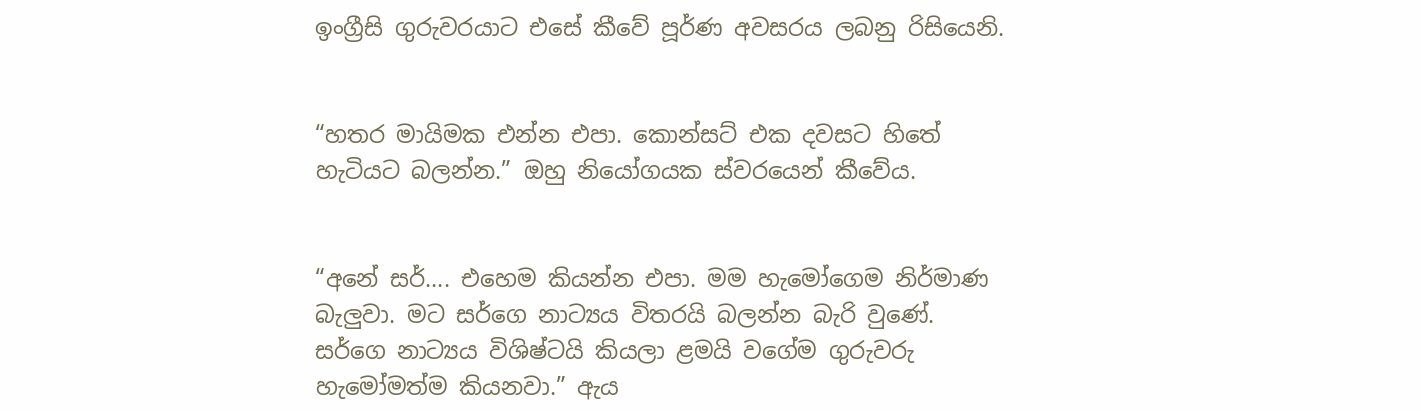ඉංග්‍රීසි ගුරුවරයාට එසේ කීවේ පූර්ණ අවසරය ලබනු රිසියෙනි.


“හතර මායිමක එන්න එපා. කොන්සට් එක දවසට හිතේ හැටියට බලන්න.” ඔහු නියෝගයක ස්වරයෙන් කීවේය.


“අනේ සර්.... එහෙම කියන්න එපා. මම හැමෝගෙම නිර්මාණ බැලුවා. මට සර්ගෙ නාට්‍යය විතරයි බලන්න බැරි වුණේ. සර්ගෙ නාට්‍යය විශිෂ්ටයි කියලා ළමයි වගේම ගුරුවරු හැමෝමත්ම කියනවා.” ඇය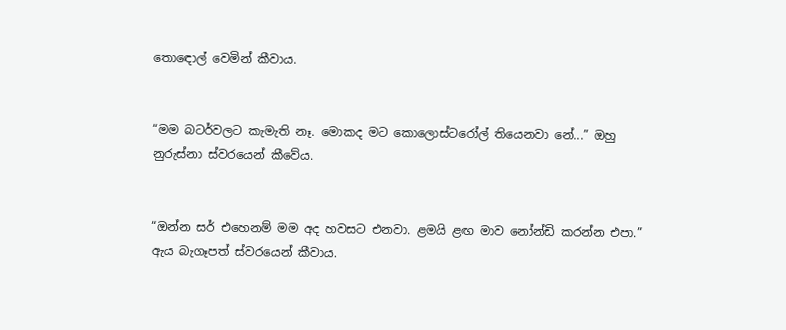තොඳොල් වෙමින් කීවාය.


“මම බටර්වලට කැමැති නෑ. මොකද මට කොලොස්ටරෝල් තියෙනවා නේ...” ඔහු නුරුස්නා ස්වරයෙන් කීවේය.


“ඔන්න සර් එහෙනම් මම අද හවසට එනවා. ළමයි ළඟ මාව නෝන්ඩි කරන්න එපා.” ඇය බැගෑපත් ස්වරයෙන් කීවාය.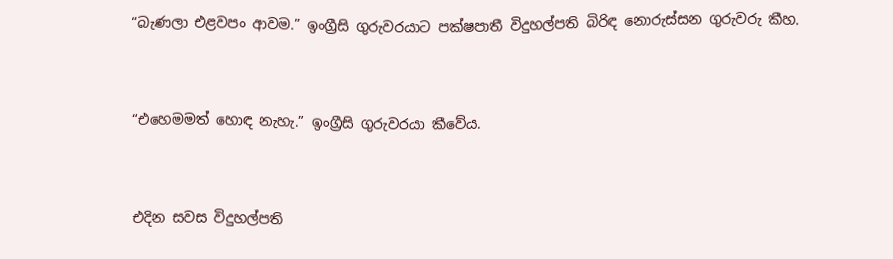“බැණලා එළවපං ආවම.” ඉංග්‍රීසි ගුරුවරයාට පක්ෂපාතී විදුහල්පති බිරිඳ නොරුස්සන ගුරුවරු කීහ.


“එහෙමමත් හොඳ නැහැ.” ඉංග්‍රීසි ගුරුවරයා කීවේය.


එදින සවස විදුහල්පති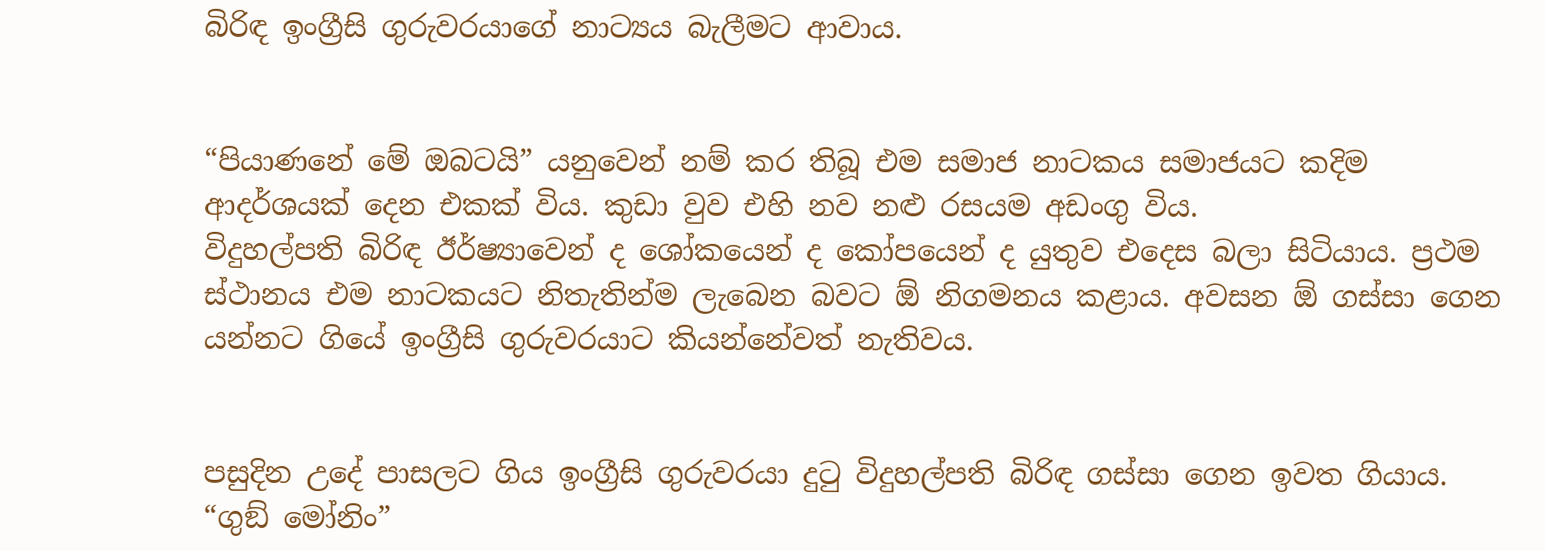බිරිඳ ඉංග්‍රීසි ගුරුවරයාගේ නාට්‍යය බැලීමට ආවාය.


“පියාණනේ මේ ඔබටයි” යනුවෙන් නම් කර තිබූ එම සමාජ නාටකය සමාජයට කදිම ආදර්ශයක් දෙන එකක් විය. කුඩා වුව එහි නව නළු රසයම අඩංගු විය.
විදුහල්පති බිරිඳ ඊර්ෂ්‍යාවෙන් ද ශෝකයෙන් ද කෝපයෙන් ද යුතුව එදෙස බලා සිටියාය. ප්‍රථම ස්ථානය එම නාටකයට නිතැතින්ම ලැබෙන බවට ඕ නිගමනය කළාය. අවසන ඕ ගස්සා ගෙන යන්නට ගියේ ඉංග්‍රීසි ගුරුවරයාට කියන්නේවත් නැතිවය.


පසුදින උදේ පාසලට ගිය ඉංග්‍රීසි ගුරුවරයා දුටු විදුහල්පති බිරිඳ ගස්සා ගෙන ඉවත ගියාය. “ගුඞ් මෝනිං”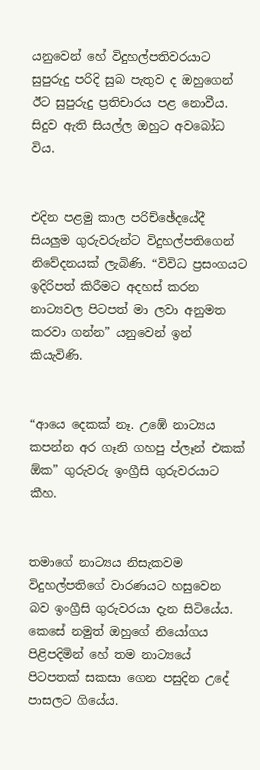යනුවෙන් හේ විදුහල්පතිවරයාට සුපුරුදු පරිදි සුබ පැතුව ද ඔහුගෙන් ඊට සුපුරුදු ප්‍රතිචාරය පළ නොවීය. සිදුව ඇති සියල්ල ඔහුට අවබෝධ විය.


එදින පළමු කාල පරිච්ඡේදයේදී සියලුම ගුරුවරුන්ට විදුහල්පතිගෙන් නිවේදනයක් ලැබිණි. “විවිධ ප්‍රසංගයට ඉදිරිපත් කිරීමට අදහස් කරන නාට්‍යවල පිටපත් මා ලවා අනුමත කරවා ගන්න” යනුවෙන් ඉන් කියැවිණි.


“ආයෙ දෙකක් නෑ. උඹේ නාට්‍යය කපන්න අර ගෑනි ගහපු ප්ලෑන් එකක් ඕක” ගුරුවරු ඉංග්‍රීසි ගුරුවරයාට කීහ.


තමාගේ නාට්‍යය නිසැකවම විදුහල්පතිගේ වාරණයට හසුවෙන බව ඉංග්‍රීසි ගුරුවරයා දැන සිටියේය. කෙසේ නමුත් ඔහුගේ නියෝගය පිළිපදිමින් හේ තම නාට්‍යයේ පිටපතක් සකසා ගෙන පසුදින උදේ පාසලට ගියේය.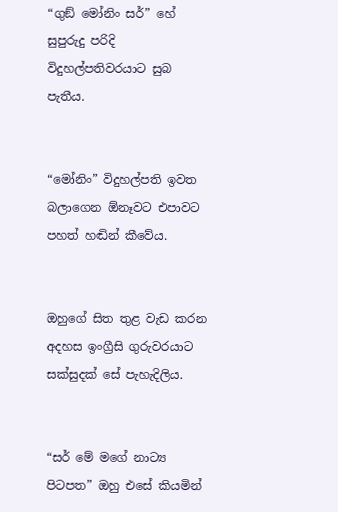“ගුඞ් මෝනිං සර්” හේ සුපුරුදු පරිදි විදුහල්පතිවරයාට සුබ පැතීය.


“මෝනිං” විදුහල්පති ඉවත බලාගෙන ඕනෑවට එපාවට පහත් හඬින් කීවේය.


ඔහුගේ සිත තුළ වැඩ කරන අදහස ඉංග්‍රීසි ගුරුවරයාට සක්සුදක් සේ පැහැදිලිය.


“සර් මේ මගේ නාට්‍ය පිටපත” ඔහු එසේ කියමින්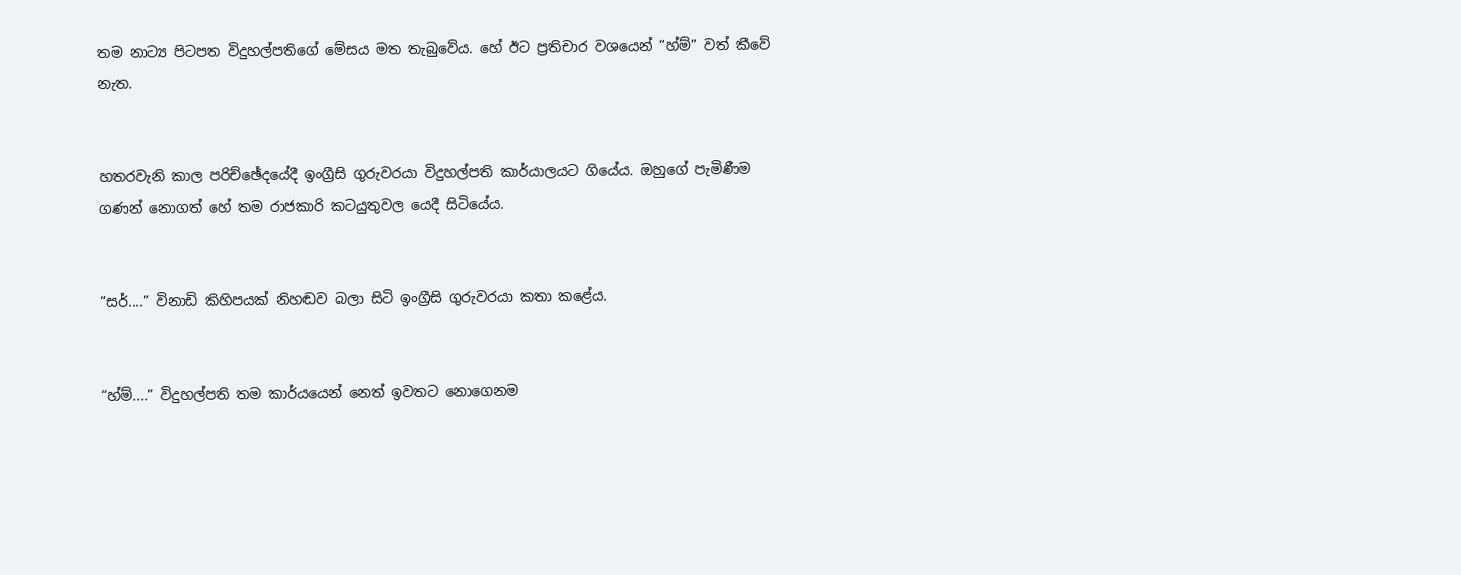තම නාට්‍ය පිටපත විදුහල්පතිගේ මේසය මත තැබුවේය. හේ ඊට ප්‍රතිචාර වශයෙන් “හ්ම්” වත් කීවේ නැත.


හතරවැනි කාල පරිච්ඡේදයේදී ඉංග්‍රීසි ගුරුවරයා විදුහල්පති කාර්යාලයට ගියේය. ඔහුගේ පැමිණීම ගණන් නොගත් හේ තම රාජකාරි කටයුතුවල යෙදී සිටියේය.


“සර්....” විනාඩි කිහිපයක් නිහඬව බලා සිටි ඉංග්‍රීසි ගුරුවරයා කතා කළේය.


“හ්ම්....” විදුහල්පති තම කාර්යයෙන් නෙත් ඉවතට නොගෙනම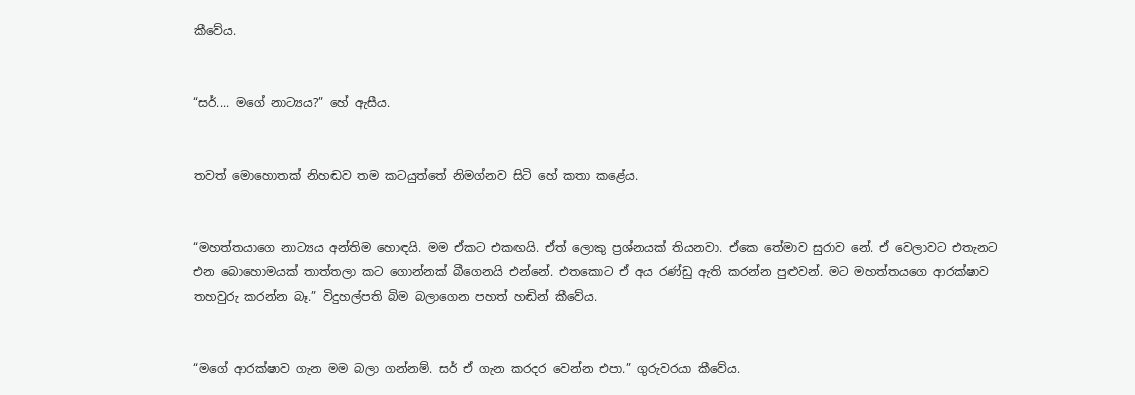කීවේය.


“සර්.... මගේ නාට්‍යය?” හේ ඇසීය.


තවත් මොහොතක් නිහඬව තම කටයුත්තේ නිමග්නව සිටි හේ කතා කළේය.


“මහත්තයාගෙ නාට්‍යය අන්තිම හොඳයි. මම ඒකට එකඟයි. ඒත් ලොකු ප්‍රශ්නයක් තියනවා. ඒකෙ තේමාව සුරාව නේ. ඒ වෙලාවට එතැනට එන බොහොමයක් තාත්තලා කට ගොන්නක් බීගෙනයි එන්නේ. එතකොට ඒ අය රණ්ඩු ඇති කරන්න පුළුවන්. මට මහත්තයගෙ ආරක්ෂාව තහවුරු කරන්න බෑ.” විදුහල්පති බිම බලාගෙන පහත් හඬින් කීවේය.


“මගේ ආරක්ෂාව ගැන මම බලා ගන්නම්. සර් ඒ ගැන කරදර වෙන්න එපා.” ගුරුවරයා කීවේය.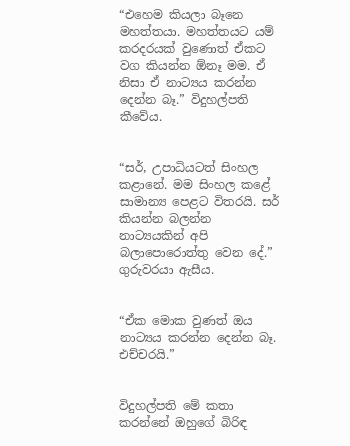“එහෙම කියලා බෑනෙ මහත්තයා. මහත්තයට යම් කරදරයක් වුණොත් ඒකට වග කියන්න ඕනෑ මම. ඒ නිසා ඒ නාට්‍යය කරන්න දෙන්න බෑ.” විදුහල්පති කීවේය.


“සර්, උපාධියටත් සිංහල කළානේ. මම සිංහල කළේ සාමාන්‍ය පෙළට විතරයි. සර් කියන්න බලන්න නාට්‍යයකින් අපි බලාපොරොත්තු වෙන දේ.” ගුරුවරයා ඇසීය.


“ඒක මොක වුණත් ඔය නාට්‍යය කරන්න දෙන්න බෑ. එච්චරයි.”


විදුහල්පති මේ කතා කරන්නේ ඔහුගේ බිරිඳ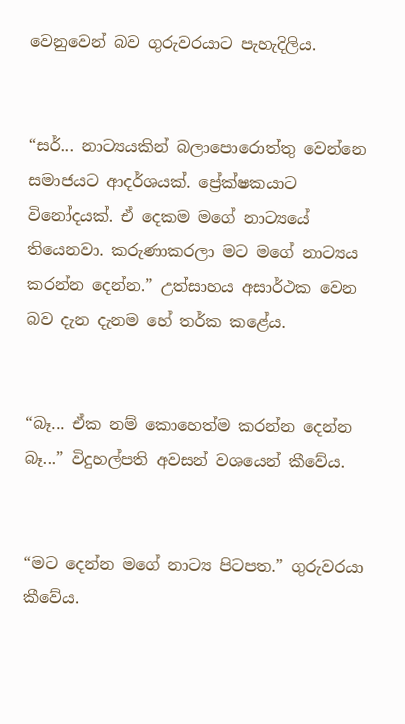වෙනුවෙන් බව ගුරුවරයාට පැහැදිලිය.


“සර්... නාට්‍යයකින් බලාපොරොත්තු වෙන්නෙ සමාජයට ආදර්ශයක්. ප්‍රේක්ෂකයාට විනෝදයක්. ඒ දෙකම මගේ නාට්‍යයේ තියෙනවා. කරුණාකරලා මට මගේ නාට්‍යය කරන්න දෙන්න.” උත්සාහය අසාර්ථක වෙන බව දැන දැනම හේ තර්ක කළේය.


“බෑ... ඒක නම් කොහෙත්ම කරන්න දෙන්න බෑ...” විදුහල්පති අවසන් වශයෙන් කීවේය.


“මට දෙන්න මගේ නාට්‍ය පිටපත.” ගුරුවරයා කීවේය.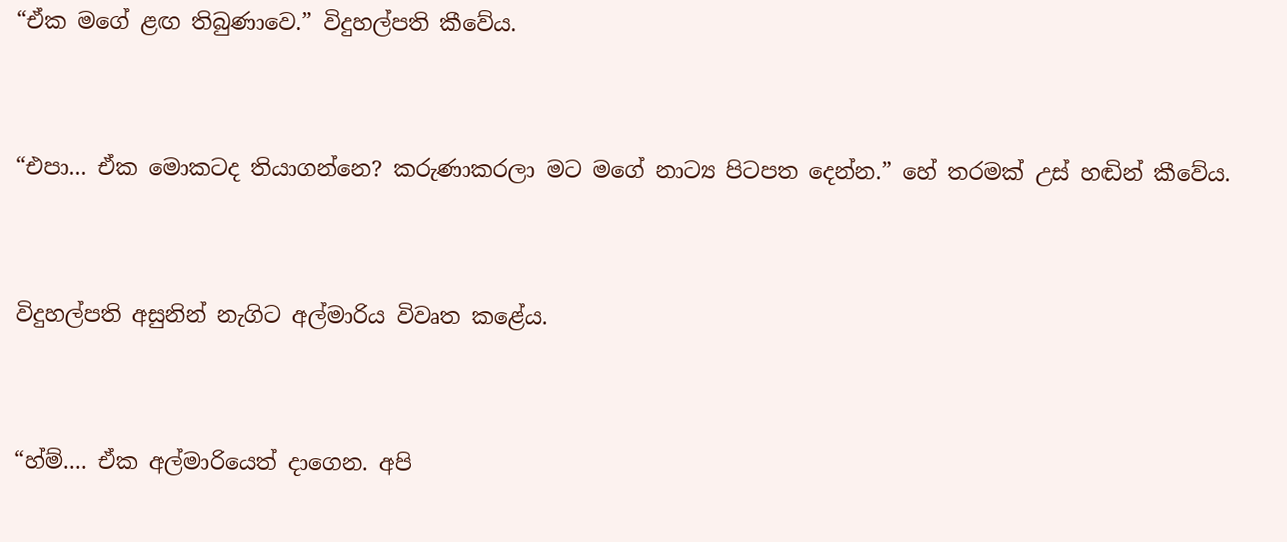“ඒක මගේ ළඟ තිබුණාවෙ.” විදුහල්පති කීවේය.


“එපා... ඒක මොකටද තියාගන්නෙ? කරුණාකරලා මට මගේ නාට්‍ය පිටපත දෙන්න.” හේ තරමක් උස් හඬින් කීවේය.


විදුහල්පති අසුනින් නැගිට අල්මාරිය විවෘත කළේය.


“හ්ම්.... ඒක අල්මාරියෙත් දාගෙන. අපි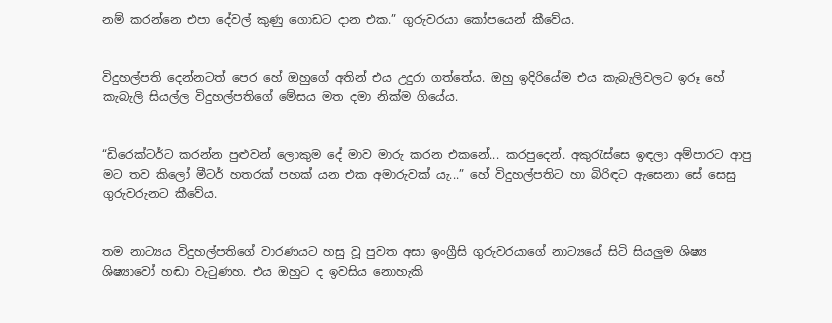නම් කරන්නෙ එපා දේවල් කුණු ගොඩට දාන එක.” ගුරුවරයා කෝපයෙන් කීවේය.


විදුහල්පති දෙන්නටත් පෙර හේ ඔහුගේ අතින් එය උදුරා ගත්තේය. ඔහු ඉදිරියේම එය කැබැලිවලට ඉරූ හේ කැබැලි සියල්ල විදුහල්පතිගේ මේසය මත දමා නික්ම ගියේය.


“ඩිරෙක්ටර්ට කරන්න පුළුවන් ලොකුම දේ මාව මාරු කරන එකනේ... කරපුදෙන්. අකුරැස්සෙ ඉඳලා අම්පාරට ආපු මට තව කිලෝ මීටර් හතරක් පහක් යන එක අමාරුවක් යැ...” හේ විදුහල්පතිට හා බිරිඳට ඇසෙනා සේ සෙසු ගුරුවරුනට කීවේය.


තම නාට්‍යය විදුහල්පතිගේ වාරණයට හසු වූ පුවත අසා ඉංග්‍රීසි ගුරුවරයාගේ නාට්‍යයේ සිටි සියලුම ශිෂ්‍ය ශිෂ්‍යාවෝ හඬා වැටුණහ. එය ඔහුට ද ඉවසිය නොහැකි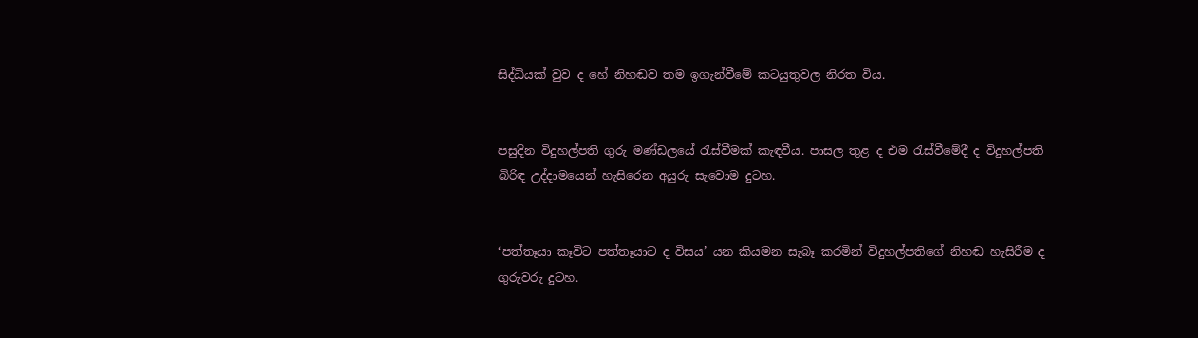සිද්ධියක් වුව ද හේ නිහඬව තම ඉගැන්වීමේ කටයුතුවල නිරත විය.


පසුදින විදුහල්පති ගුරු මණ්ඩලයේ රැස්වීමක් කැඳවීය. පාසල තුළ ද එම රැස්වීමේදී ද විදුහල්පති බිරිඳ උද්දාමයෙන් හැසිරෙන අයුරු සැවොම දුටහ.


‘පත්තෑයා කෑවිට පත්තෑයාට ද විසය’ යන කියමන සැබෑ කරමින් විදුහල්පතිගේ නිහඬ හැසිරීම ද ගුරුවරු දුටහ.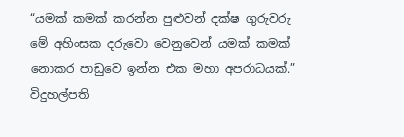“යමක් කමක් කරන්න පුළුවන් දක්ෂ ගුරුවරු මේ අහිංසක දරුවො වෙනුවෙන් යමක් කමක් නොකර පාඩුවෙ ඉන්න එක මහා අපරාධයක්.” විදුහල්පති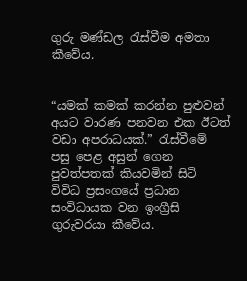ගුරු මණ්ඩල රැස්වීම අමතා කීවේය.


“යමක් කමක් කරන්න පුළුවන් අයට වාරණ පනවන එක ඊටත් වඩා අපරාධයක්.” රැස්වීමේ පසු පෙළ අසුන් ගෙන පුවත්පතක් කියවමින් සිටි විවිධ ප්‍රසංගයේ ප්‍රධාන සංවිධායක වන ඉංග්‍රීසි ගුරුවරයා කීවේය.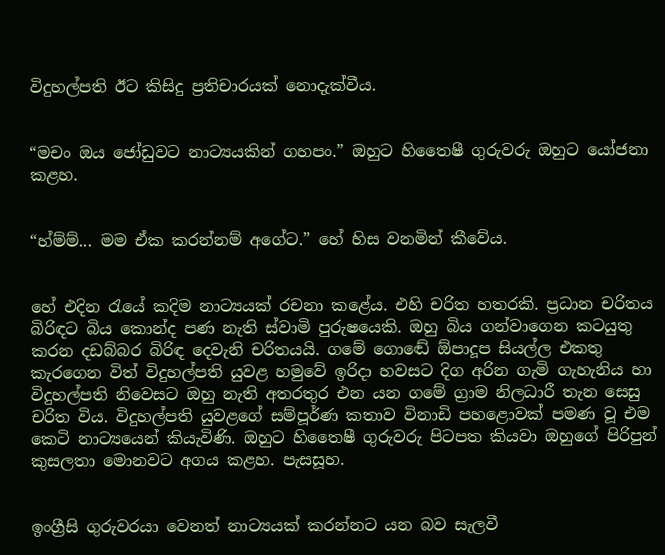විදුහල්පති ඊට කිසිදු ප්‍රතිචාරයක් නොදැක්වීය.


“මචං ඔය ජෝඩුවට නාට්‍යයකින් ගහපං.” ඔහුට හිතෛෂී ගුරුවරු ඔහුට යෝජනා කළහ.


“හ්ම්ම්... මම ඒක කරන්නම් අගේට.” හේ හිස වනමින් කීවේය.


හේ එදින රැයේ කදිම නාට්‍යයක් රචනා කළේය. එහි චරිත හතරකි. ප්‍රධාන චරිතය බිරිඳට බිය කොන්ද පණ නැති ස්වාමි පුරුෂයෙකි. ඔහු බිය ගන්වාගෙන කටයුතු කරන දඩබ්බර බිරිඳ දෙවැනි චරිතයයි. ගමේ ගොඬේ ඕපාදූප සියල්ල එකතු කැරගෙන විත් විදුහල්පති යුවළ හමුවේ ඉරිදා හවසට දිග අරින ගැමි ගැහැනිය හා විදුහල්පති නිවෙසට ඔහු නැති අතරතුර එන යන ගමේ ග්‍රාම නිලධාරී තැන සෙසු චරිත විය. විදුහල්පති යුවළගේ සම්පූර්ණ කතාව විනාඩි පහළොවක් පමණ වූ එම කෙටි නාට්‍යයෙන් කියැවිණි. ඔහුට හිතෛෂී ගුරුවරු පිටපත කියවා ඔහුගේ පිරිපුන් කුසලතා මොනවට අගය කළහ. පැසසූහ.


ඉංග්‍රීසි ගුරුවරයා වෙනත් නාට්‍යයක් කරන්නට යන බව සැලවී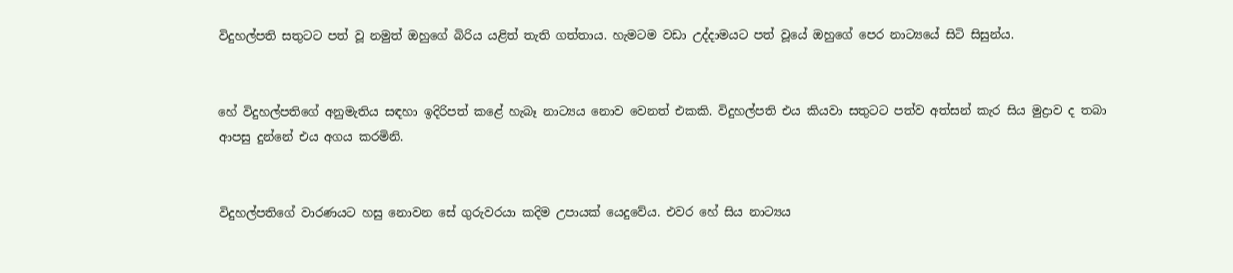විදුහල්පති සතුටට පත් වූ නමුත් ඔහුගේ බිරිය යළිත් තැති ගත්තාය. හැමටම වඩා උද්දාමයට පත් වූයේ ඔහුගේ පෙර නාට්‍යයේ සිටි සිසුන්ය.


හේ විදුහල්පතිගේ අනුමැතිය සඳහා ඉදිරිපත් කළේ හැබෑ නාට්‍යය නොව වෙනත් එකකි. විදුහල්පති එය කියවා සතුටට පත්ව අත්සන් කැර සිය මුද්‍රාව ද තබා ආපසු දුන්නේ එය අගය කරමිනි.


විදුහල්පතිගේ වාරණයට හසු නොවන සේ ගුරුවරයා කදිම උපායක් යෙදුවේය. එවර හේ සිය නාට්‍යය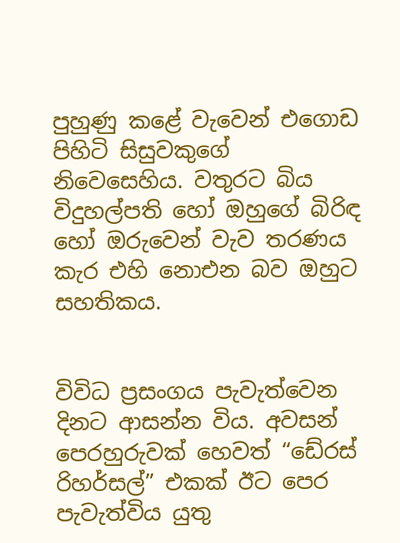පුහුණු කළේ වැවෙන් එගොඩ පිහිටි සිසුවකුගේ නිවෙසෙහිය. වතුරට බිය විදුහල්පති හෝ ඔහුගේ බිරිඳ හෝ ඔරුවෙන් වැව තරණය කැර එහි නොඑන බව ඔහුට සහතිකය.


විවිධ ප්‍රසංගය පැවැත්වෙන දිනට ආසන්න විය. අවසන් පෙරහුරුවක් හෙවත් “ඩේ‍රස් රිහර්සල්” එකක් ඊට පෙර පැවැත්විය යුතු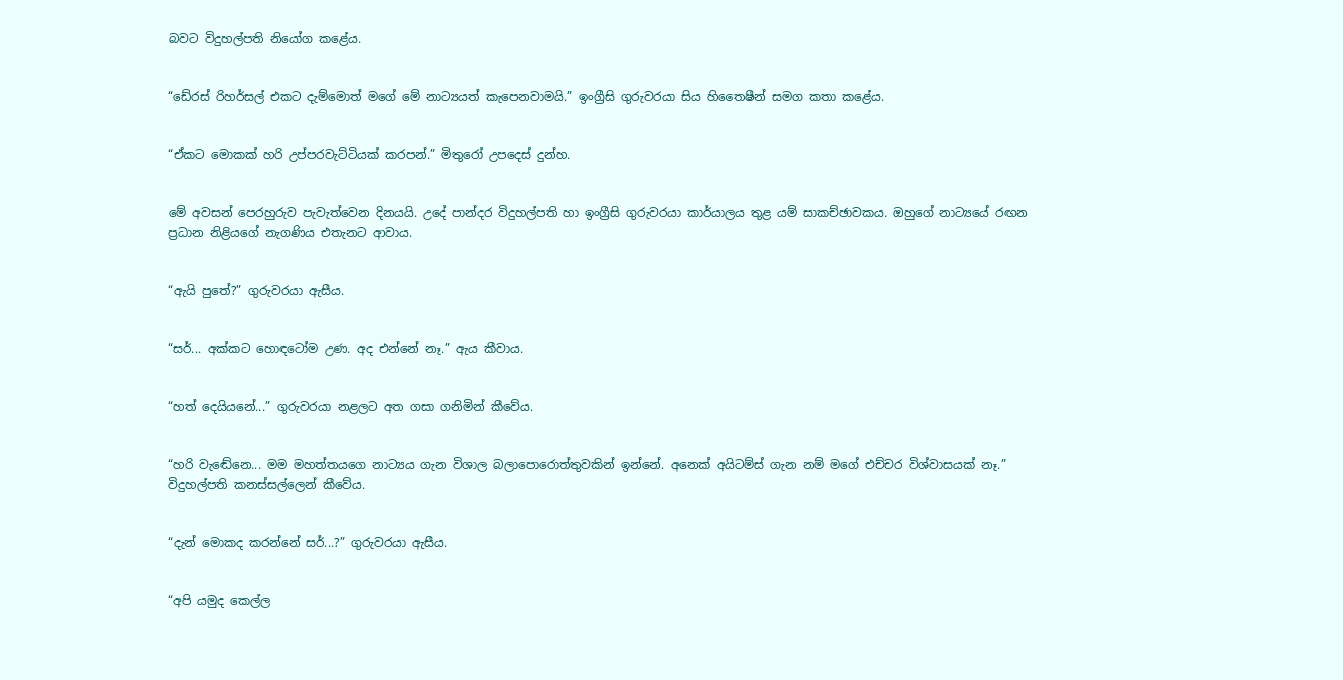බවට විදුහල්පති නියෝග කළේය.


“ඩේ‍රස් රිහර්සල් එකට දැම්මොත් මගේ මේ නාට්‍යයත් කැපෙනවාමයි.” ඉංග්‍රීසි ගුරුවරයා සිය හිතෛෂීන් සමග කතා කළේය.


“ඒකට මොකක් හරි උප්පරවැට්ටියක් කරපන්.” මිතුරෝ උපදෙස් දුන්හ.


මේ අවසන් පෙරහුරුව පැවැත්වෙන දිනයයි. උදේ පාන්දර විදුහල්පති හා ඉංග්‍රීසි ගුරුවරයා කාර්යාලය තුළ යම් සාකච්ඡාවකය. ඔහුගේ නාට්‍යයේ රඟන ප්‍රධාන නිළියගේ නැගණිය එතැනට ආවාය.


“ඇයි පුතේ?” ගුරුවරයා ඇසීය.


“සර්... අක්කට හොඳටෝම උණ. අද එන්නේ නෑ.” ඇය කීවාය.


“හත් දෙයියනේ...” ගුරුවරයා නළලට අත ගසා ගනිමින් කීවේය.


“හරි වැඬේනෙ... මම මහත්තයගෙ නාට්‍යය ගැන විශාල බලාපොරොත්තුවකින් ඉන්නේ. අනෙක් අයිටම්ස් ගැන නම් මගේ එච්චර විශ්වාසයක් නෑ.” විදුහල්පති කනස්සල්ලෙන් කීවේය.


“දැන් මොකද කරන්නේ සර්...?” ගුරුවරයා ඇසීය.


“අපි යමුද කෙල්ල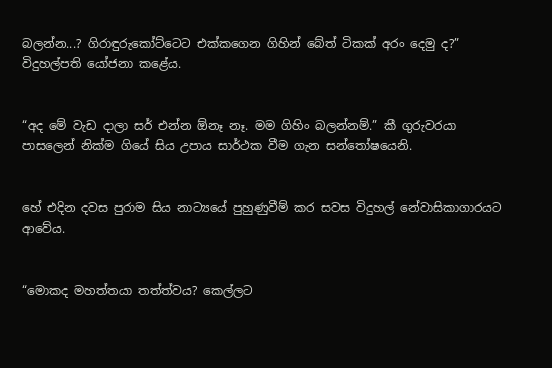බලන්න...? ගිරාඳුරුකෝට්ටෙට එක්කගෙන ගිහින් බේත් ටිකක් අරං දෙමු ද?” විදුහල්පති යෝජනා කළේය.


“අද මේ වැඩ දාලා සර් එන්න ඕනෑ නෑ. මම ගිහිං බලන්නම්.” කී ගුරුවරයා පාසලෙන් නික්ම ගියේ සිය උපාය සාර්ථක වීම ගැන සන්තෝෂයෙනි.


හේ එදින දවස පුරාම සිය නාට්‍යයේ පුහුණුවීම් කර සවස විදුහල් නේවාසිකාගාරයට ආවේය.


“මොකද මහත්තයා තත්ත්වය? කෙල්ලට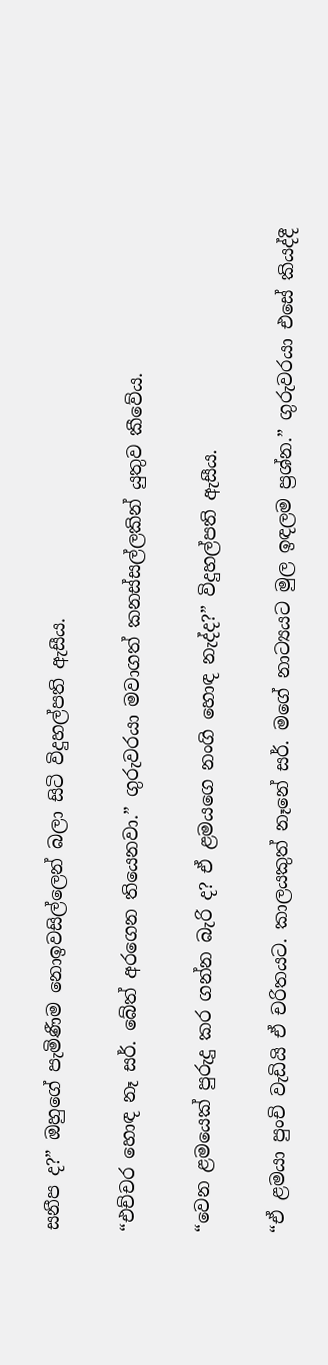සනීප ද?” ඔහුගේ පැමිණීම නොඉවසිල්ලෙන් බලා සිටි විදුහල්පති ඇසීය.


“එච්චර හොඳ නෑ සර්. බේත් අරගෙන තියෙනවා.” ගුරුවරයා මවාගත් කනස්සල්ලකින් යුතුව කීවේය.


“වෙන ළමයෙක් පුරුදු කර ගන්න බැරි ද? ඒ ළමයගෙ නංගි හොඳ නැද්ද?” විදුහල්පති ඇසීය.


“ඒ ළමයා පුංචි වැඩියි ඒ චරිතයට. කාලයකුත් නෑනේ සර්. මගේ නාට්‍යයට මුල ඉඳලම ප්‍රශ්න.” ගුරුවරයා එසේ කියද්දී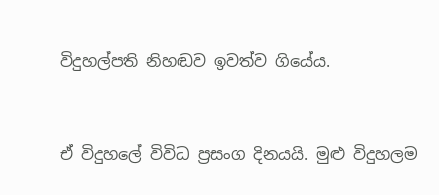විදුහල්පති නිහඬව ඉවත්ව ගියේය.


ඒ විදුහලේ විවිධ ප්‍රසංග දිනයයි. මුළු විදුහලම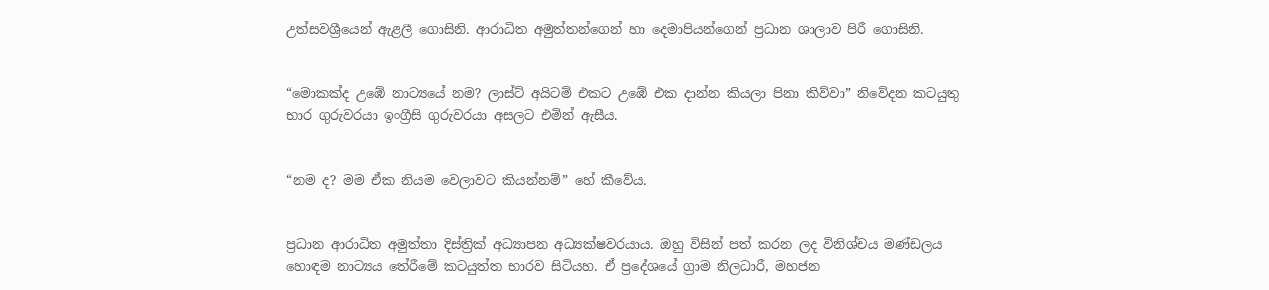උත්සවශ්‍රීයෙන් ඇළලී ගොසිනි. ආරාධිත අමුත්තන්ගෙන් හා දෙමාපියන්ගෙන් ප්‍රධාන ශාලාව පිරී ගොසිනි.


“මොකක්ද උඹේ නාට්‍යයේ නම? ලාස්ට් අයිටම් එකට උඹේ එක දාන්න කියලා පිනා කිව්වා” නිවේදන කටයුතු භාර ගුරුවරයා ඉංග්‍රීසි ගුරුවරයා අසලට එමින් ඇසීය.


“නම ද? මම ඒක නියම වෙලාවට කියන්නම්” හේ කීවේය.


ප්‍රධාන ආරාධිත අමුත්තා දිස්ත්‍රික් අධ්‍යාපන අධ්‍යක්ෂවරයාය. ඔහු විසින් පත් කරන ලද විනිශ්චය මණ්ඩලය හොඳම නාට්‍යය තේරීමේ කටයුත්ත භාරව සිටියහ. ඒ ප්‍රදේශයේ ග්‍රාම නිලධාරී, මහජන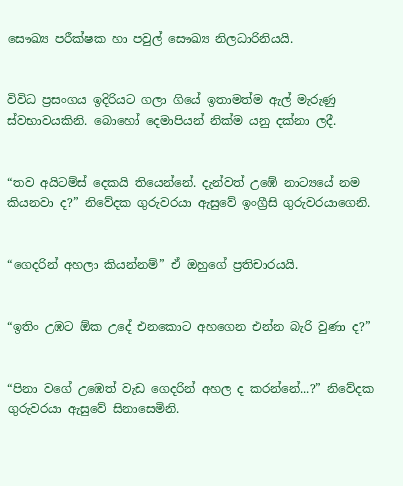සෞඛ්‍ය පරීක්ෂක හා පවුල් සෞඛ්‍ය නිලධාරිනියයි.


විවිධ ප්‍රසංගය ඉදිරියට ගලා ගියේ ඉතාමත්ම ඇල් මැරුණු ස්වභාවයකිනි. බොහෝ දෙමාපියන් නික්ම යනු දක්නා ලදී.


“තව අයිටම්ස් දෙකයි තියෙන්නේ. දැන්වත් උඹේ නාට්‍යයේ නම කියනවා ද?” නිවේදක ගුරුවරයා ඇසුවේ ඉංග්‍රීසි ගුරුවරයාගෙනි.


“ගෙදරින් අහලා කියන්නම්” ඒ ඔහුගේ ප්‍රතිචාරයයි.


“ඉතිං උඹට ඕක උදේ එනකොට අහගෙන එන්න බැරි වුණා ද?”


“පිනා වගේ උඹෙත් වැඩ ගෙදරින් අහල ද කරන්නේ...?” නිවේදක ගුරුවරයා ඇසුවේ සිනාසෙමිනි.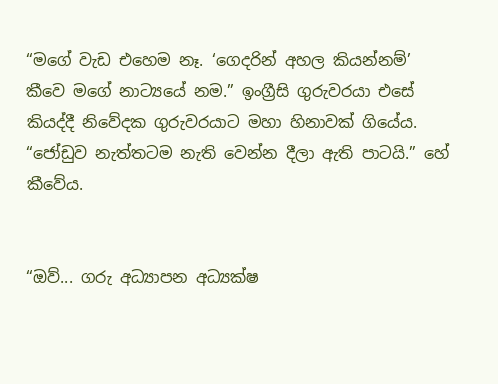“මගේ වැඩ එහෙම නෑ. ‘ගෙදරින් අහල කියන්නම්’ කීවෙ මගේ නාට්‍යයේ නම.” ඉංග්‍රීසි ගුරුවරයා එසේ කියද්දී නිවේදක ගුරුවරයාට මහා හිනාවක් ගියේය.
“ජෝඩුව නැත්තටම නැති වෙන්න දීලා ඇති පාටයි.” හේ කීවේය.


“ඔව්... ගරු අධ්‍යාපන අධ්‍යක්ෂ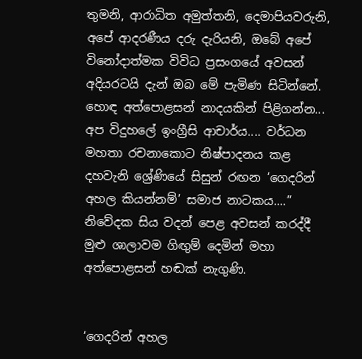තුමනි, ආරාධිත අමුත්තනි, දෙමාපියවරුනි, අපේ ආදරණීය දරු දැරියනි, ඔබේ අපේ විනෝදාත්මක විවිධ ප්‍රසංගයේ අවසන් අදියරටයි දැන් ඔබ මේ පැමිණ සිටින්නේ. හොඳ අත්පොළසන් නාදයකින් පිළිගන්න... අප විදුහලේ ඉංග්‍රීසි ආචාර්ය.... වර්ධන මහතා රචනාකොට නිෂ්පාදනය කළ දහවැනි ශ්‍රේණියේ සිසුන් රඟන ‘ගෙදරින් අහල කියන්නම්’ සමාජ නාටකය....” නිවේදක සිය වදන් පෙළ අවසන් කරද්දී මුළු ශාලාවම ගිඟුම් දෙමින් මහා අත්පොළසන් හඬක් නැගුණි.


‘ගෙදරින් අහල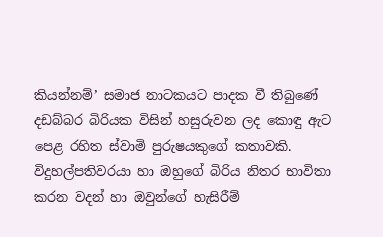කියන්නම්’ සමාජ නාටකයට පාදක වී තිබුණේ දඩබ්බර බිරියක විසින් හසුරුවන ලද කොඳු ඇට පෙළ රහිත ස්වාමි පුරුෂයකුගේ කතාවකි. විදුහල්පතිවරයා හා ඔහුගේ බිරිය නිතර භාවිතා කරන වදන් හා ඔවුන්ගේ හැසිරීම්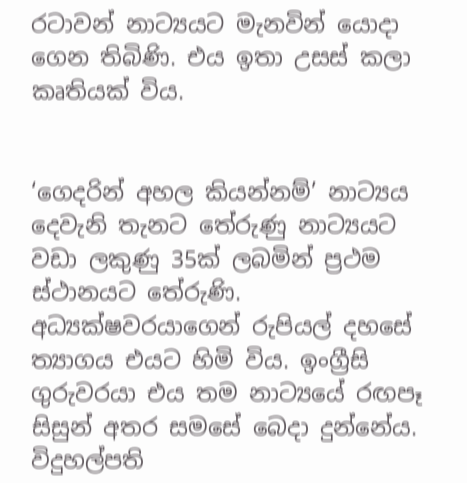රටාවන් නාට්‍යයට මැනවින් යොදා ගෙන තිබිණි. එය ඉතා උසස් කලා කෘතියක් විය.


‘ගෙදරින් අහල කියන්නම්’ නාට්‍යය දෙවැනි තැනට තේරුණු නාට්‍යයට වඩා ලකුණු 35ක් ලබමින් ප්‍රථම ස්ථානයට තේරුණි. අධ්‍යක්ෂවරයාගෙන් රුපියල් දහසේ ත්‍යාගය එයට හිමි විය. ඉංග්‍රීසි ගුරුවරයා එය තම නාට්‍යයේ රඟපෑ සිසුන් අතර සමසේ බෙදා දුන්නේය. විදුහල්පති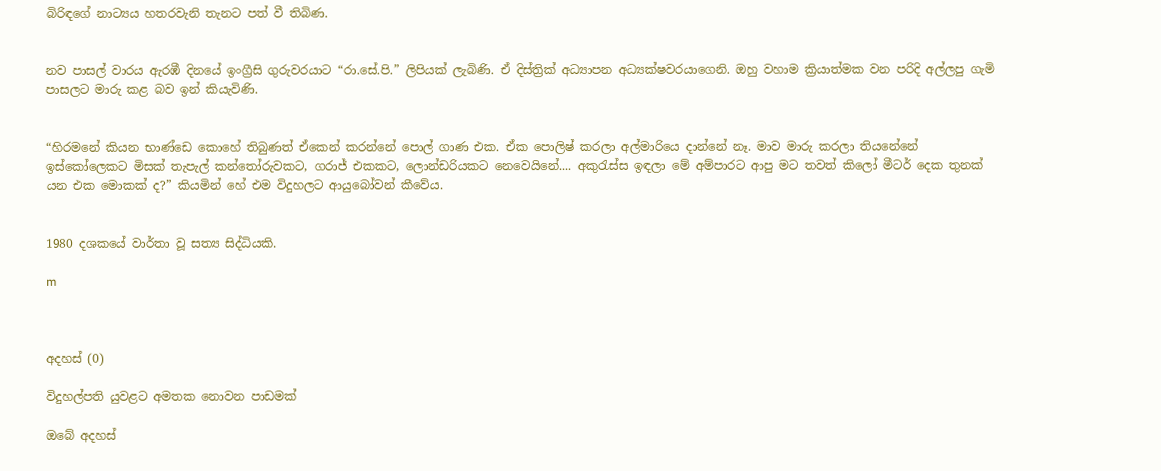බිරිඳගේ නාට්‍යය හතරවැනි තැනට පත් වී තිබිණ.


නව පාසල් වාරය ඇරඹී දිනයේ ඉංග්‍රීසි ගුරුවරයාට “රා.සේ.පි.” ලිපියක් ලැබිණි. ඒ දිස්ත්‍රික් අධ්‍යාපන අධ්‍යක්ෂවරයාගෙනි. ඔහු වහාම ක්‍රියාත්මක වන පරිදි අල්ලපු ගැමි පාසලට මාරු කළ බව ඉන් කියැවිණි.


“හිරමනේ කියන භාණ්ඩෙ කොහේ තිබුණත් ඒකෙන් කරන්නේ පොල් ගාණ එක. ඒක පොලිෂ් කරලා අල්මාරියෙ දාන්නේ නෑ. මාව මාරු කරලා තියනේනේ ඉස්කෝලෙකට මිසක් තැපැල් කන්තෝරුවකට, ගරාජ් එකකට, ලොන්ඩරියකට නෙවෙයිනේ.... අකුරැස්ස ඉඳලා මේ අම්පාරට ආපු මට තවත් කිලෝ මීටර් දෙක තුනක් යන එක මොකක් ද?” කියමින් හේ එම විදුහලට ආයුබෝවන් කීවේය.


1980 දශකයේ වාර්තා වූ සත්‍ය සිද්ධියකි.

m



අදහස් (0)

විදුහල්පති යුවළට අමතක නොවන පාඩමක්

ඔබේ අදහස්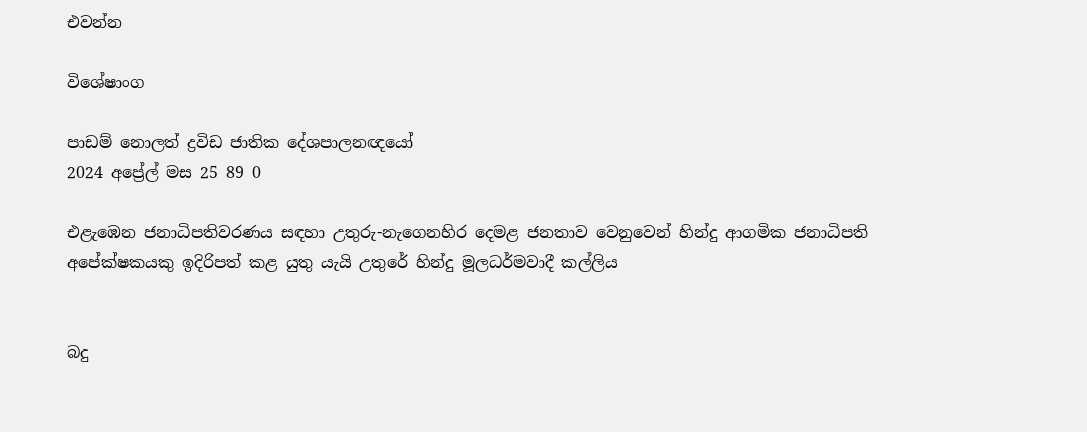එවන්න

විශේෂාංග

පාඩම් නොලත් ද්‍රවිඩ ජාතික දේශපාලනඥයෝ
2024 අප්‍රේල් මස 25 89 0

එළැඹෙන ජනාධිපතිවරණය සඳහා උතුරු-නැගෙනහිර දෙමළ ජනතාව වෙනුවෙන් හින්දු ආගමික ජනාධිපති අපේක්ෂකයකු ඉදිරිපත් කළ යුතු යැයි උතුරේ හින්දු මූලධර්මවාදී කල්ලිය


බදු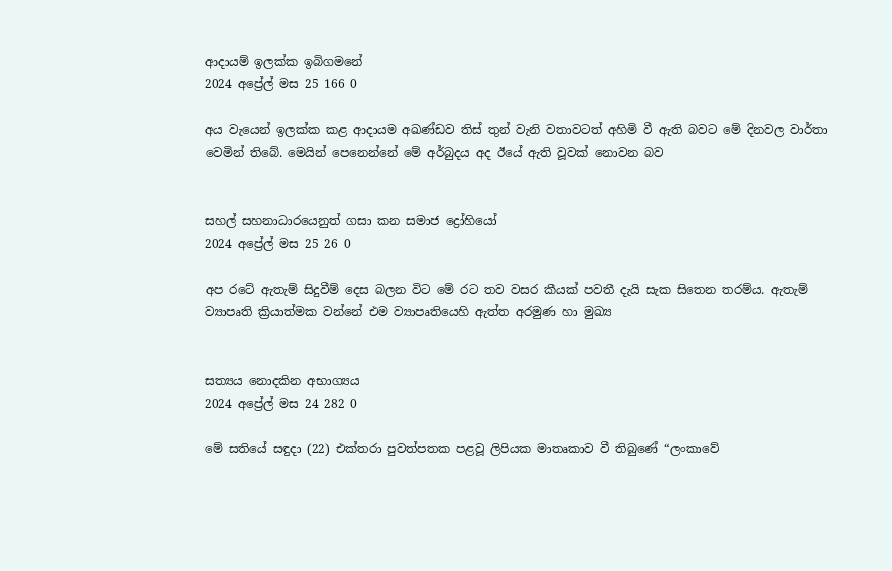ආදායම් ඉලක්ක ඉබිගමනේ
2024 අප්‍රේල් මස 25 166 0

අය වැයෙන් ඉලක්ක කළ ආදායම අඛණ්ඩව තිස් තුන් වැනි වතාවටත් අහිමි වී ඇති බවට මේ දිනවල වාර්තා වෙමින් තිබේ. මෙයින් පෙනෙන්නේ මේ අර්බුදය අද ඊයේ ඇති වූවක් නොවන බව


සහල් සහනාධාරයෙනුත් ගසා කන සමාජ ද්‍රෝහියෝ
2024 අප්‍රේල් මස 25 26 0

අප රටේ ඇතැම් සිදුවීම් දෙස බලන විට මේ රට තව වසර කීයක් පවතී දැයි සැක සිතෙන තරම්ය. ඇතැම් ව්‍යාපෘති ක්‍රියාත්මක වන්නේ එම ව්‍යාපෘතියෙහි ඇත්ත අරමුණ හා මුඛ්‍ය


සත්‍යය නොදකින අභාග්‍යය
2024 අප්‍රේල් මස 24 282 0

මේ සතියේ සඳුදා (22) එක්තරා පුවත්පතක පළවූ ලිපියක මාතෘකාව වී තිබුණේ “ලංකාවේ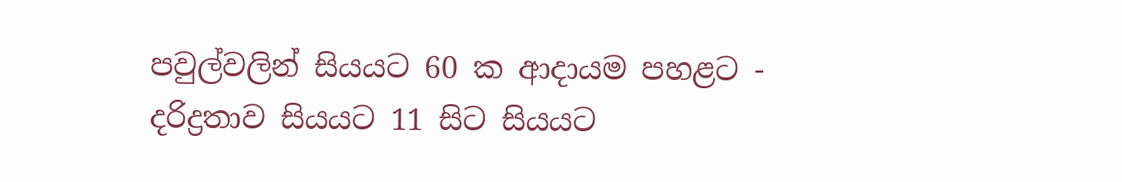පවුල්වලින් සියයට 60 ක ආදායම පහළට - දරිද්‍රතාව සියයට 11 සිට සියයට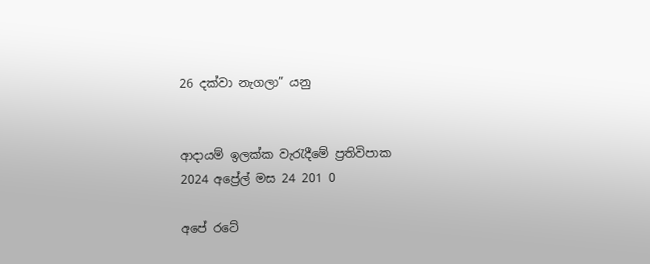26 දක්වා නැගලා” යනු


ආදායම් ඉලක්ක වැරැදීමේ ප්‍රතිවිපාක
2024 අප්‍රේල් මස 24 201 0

අපේ රටේ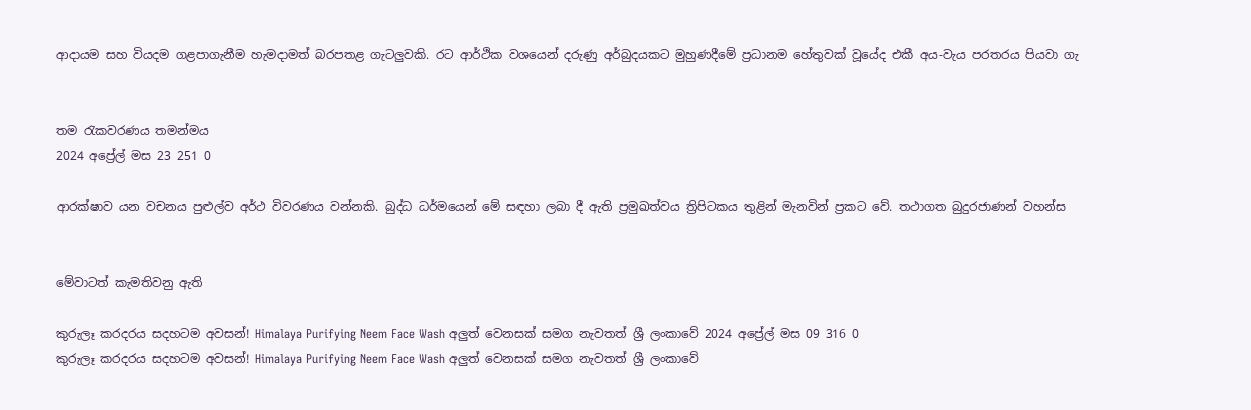ආදායම සහ වියදම ගළපාගැනීම හැමදාමත් බරපතළ ගැටලුවකි. රට ආර්ථික වශයෙන් දරුණු අර්බුදයකට මුහුණදීමේ ප්‍රධානම හේතුවක් වූයේද එකී අය-වැය පරතරය පියවා ගැ


තම රැකවරණය තමන්මය
2024 අප්‍රේල් මස 23 251 0

ආරක්ෂාව යන වචනය පුළුල්ව අර්ථ විවරණය වන්නකි. බුද්ධ ධර්මයෙන් මේ සඳහා ලබා දී ඇති ප්‍රමුඛත්වය ත්‍රිපිටකය තුළින් මැනවින් ප්‍රකට වේ. තථාගත බුදුරජාණන් වහන්ස


මේවාටත් කැමතිවනු ඇති

කුරුලෑ කරදරය සදහටම අවසන්! Himalaya Purifying Neem Face Wash අලුත් වෙනසක් සමග නැවතත් ශ්‍රී ලංකාවේ 2024 අප්‍රේල් මස 09 316 0
කුරුලෑ කරදරය සදහටම අවසන්! Himalaya Purifying Neem Face Wash අලුත් වෙනසක් සමග නැවතත් ශ්‍රී ලංකාවේ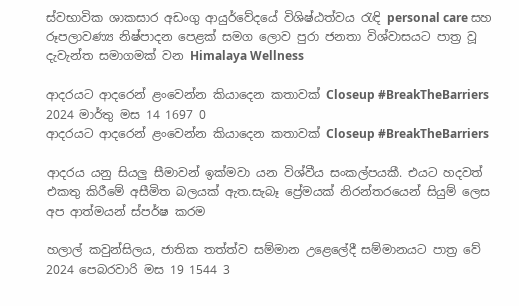ස්වභාවික ශාකසාර අඩංගු ආයුර්වේදයේ විශිෂ්ඨත්වය රැඳි personal care සහ රූපලාවණ්‍ය නිෂ්පාදන පෙළක් සමග ලොව පුරා ජනතා විශ්වාසයට පාත්‍ර වූ දැවැන්ත සමාගමක් වන Himalaya Wellness

ආදරයට ආදරෙන් ළංවෙන්න කියාදෙන කතාවක් Closeup #BreakTheBarriers 2024 මාර්තු මස 14 1697 0
ආදරයට ආදරෙන් ළංවෙන්න කියාදෙන කතාවක් Closeup #BreakTheBarriers

ආදරය යනු සියලු සීමාවන් ඉක්මවා යන විශ්වීය සංකල්පයකී. එයට හදවත් එකතු කිරීමේ අසීමිත බලයක් ඇත.සැබෑ ප්‍රේමයක් නිරන්තරයෙන් සියුම් ලෙස අප ආත්මයන් ස්පර්ෂ කරම

හලාල් කවුන්සිලය, ජාතික තත්ත්ව සම්මාන උළෙලේදී සම්මානයට පාත්‍ර වේ 2024 පෙබරවාරි මස 19 1544 3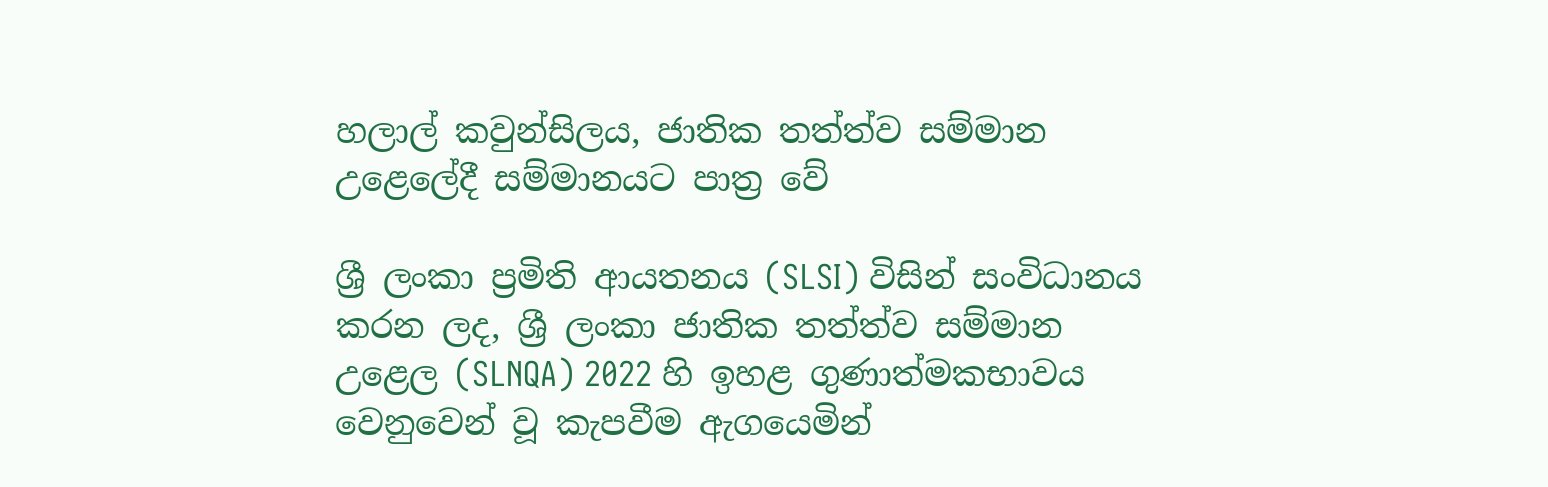හලාල් කවුන්සිලය, ජාතික තත්ත්ව සම්මාන උළෙලේදී සම්මානයට පාත්‍ර වේ

ශ්‍රී ලංකා ප්‍රමිති ආයතනය (SLSI) විසින් සංවිධානය කරන ලද, ශ්‍රී ලංකා ජාතික තත්ත්ව සම්මාන උළෙල (SLNQA) 2022 හි ඉහළ ගුණාත්මකභාවය වෙනුවෙන් වූ කැපවීම ඇගයෙමින්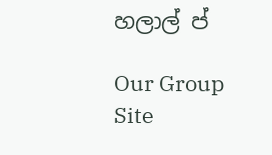හලාල් ප්

Our Group Site